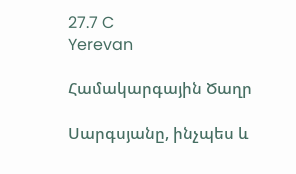27.7 C
Yerevan

Համակարգային Ծաղր

Սարգսյանը, ինչպես և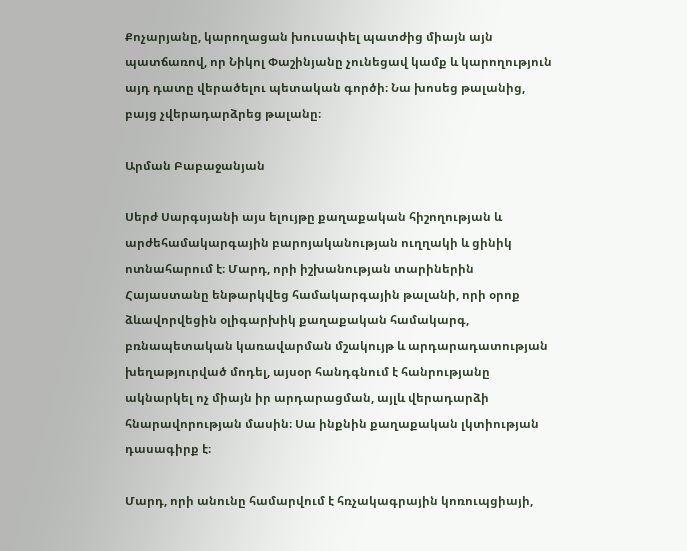Քոչարյանը, կարողացան խուսափել պատժից միայն այն պատճառով, որ Նիկոլ Փաշինյանը չունեցավ կամք և կարողություն այդ դատը վերածելու պետական գործի։ Նա խոսեց թալանից, բայց չվերադարձրեց թալանը։

Արման Բաբաջանյան

Սերժ Սարգսյանի այս ելույթը քաղաքական հիշողության և արժեհամակարգային բարոյականության ուղղակի և ցինիկ ոտնահարում է։ Մարդ, որի իշխանության տարիներին Հայաստանը ենթարկվեց համակարգային թալանի, որի օրոք ձևավորվեցին օլիգարխիկ քաղաքական համակարգ, բռնապետական կառավարման մշակույթ և արդարադատության խեղաթյուրված մոդել, այսօր հանդգնում է հանրությանը ակնարկել ոչ միայն իր արդարացման, այլև վերադարձի հնարավորության մասին։ Սա ինքնին քաղաքական լկտիության դասագիրք է։

Մարդ, որի անունը համարվում է հռչակագրային կոռուպցիայի,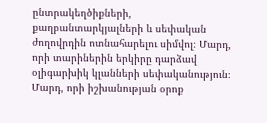ընտրակեղծիքների, քաղբանտարկյալների և սեփական ժողովրդին ոտնահարելու սիմվոլ։ Մարդ, որի տարիներին երկիրը դարձավ օլիգարխիկ կլանների սեփականություն։ Մարդ, որի իշխանության օրոք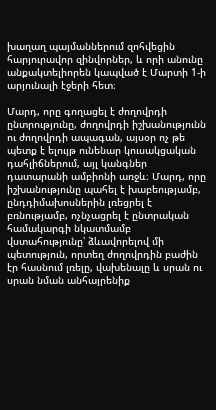խաղաղ պայմաններում զոհվեցին հարյուրավոր զինվորներ, և որի անունը անքակտելիորեն կապված է Մարտի 1‑ի արյունալի էջերի հետ։

Մարդ, որը գողացել է ժողովրդի ընտրությունը, ժողովրդի իշխանությունն ու ժողովրդի ապագան, այսօր ոչ թե պետք է ելույթ ունենար կուսակցական դահլիճներում, այլ կանգներ դատարանի ամբիոնի առջև։ Մարդ, որը իշխանությունը պահել է խաբեությամբ, ընդդիմախոսներին լռեցրել է բռնությամբ, ոչնչացրել է ընտրական համակարգի նկատմամբ վստահությունը՝ ձևավորելով մի պետություն, որտեղ ժողովրդին բաժին էր հասնում լռելը, վախենալը և սրան ու սրան նման անհայրենիք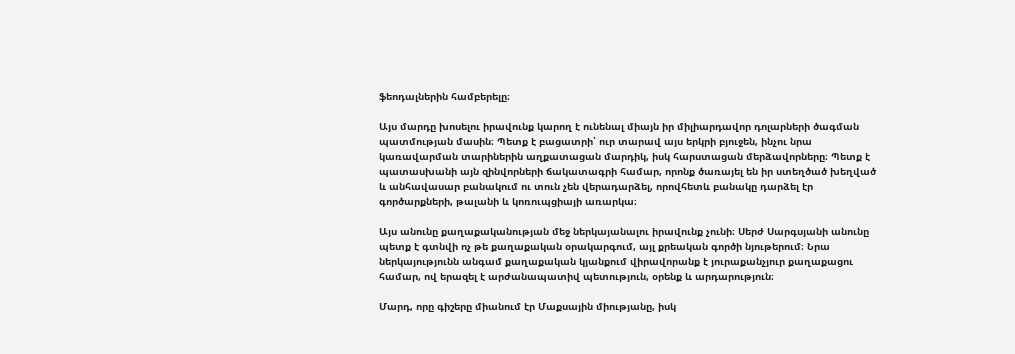ֆեոդալներին համբերելը։

Այս մարդը խոսելու իրավունք կարող է ունենալ միայն իր միլիարդավոր դոլարների ծագման պատմության մասին։ Պետք է բացատրի՝ ուր տարավ այս երկրի բյուջեն, ինչու նրա կառավարման տարիներին աղքատացան մարդիկ, իսկ հարստացան մերձավորները։ Պետք է պատասխանի այն զինվորների ճակատագրի համար, որոնք ծառայել են իր ստեղծած խեղված և անհավասար բանակում ու տուն չեն վերադարձել, որովհետև բանակը դարձել էր գործարքների, թալանի և կոռուպցիայի առարկա։

Այս անունը քաղաքականության մեջ ներկայանալու իրավունք չունի։ Սերժ Սարգսյանի անունը պետք է գտնվի ոչ թե քաղաքական օրակարգում, այլ քրեական գործի նյութերում։ Նրա ներկայությունն անգամ քաղաքական կյանքում վիրավորանք է յուրաքանչյուր քաղաքացու համար, ով երազել է արժանապատիվ պետություն, օրենք և արդարություն։

Մարդ, որը գիշերը միանում էր Մաքսային միությանը, իսկ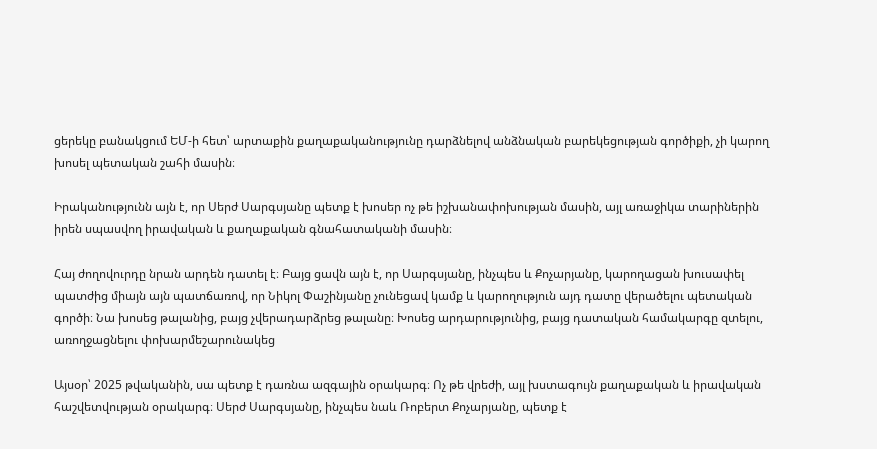ցերեկը բանակցում ԵՄ‑ի հետ՝ արտաքին քաղաքականությունը դարձնելով անձնական բարեկեցության գործիքի, չի կարող խոսել պետական շահի մասին։

Իրականությունն այն է, որ Սերժ Սարգսյանը պետք է խոսեր ոչ թե իշխանափոխության մասին, այլ առաջիկա տարիներին իրեն սպասվող իրավական և քաղաքական գնահատականի մասին։

Հայ ժողովուրդը նրան արդեն դատել է։ Բայց ցավն այն է, որ Սարգսյանը, ինչպես և Քոչարյանը, կարողացան խուսափել պատժից միայն այն պատճառով, որ Նիկոլ Փաշինյանը չունեցավ կամք և կարողություն այդ դատը վերածելու պետական գործի։ Նա խոսեց թալանից, բայց չվերադարձրեց թալանը։ Խոսեց արդարությունից, բայց դատական համակարգը զտելու, առողջացնելու փոխարմեշարունակեց

Այսօր՝ 2025 թվականին, սա պետք է դառնա ազգային օրակարգ։ Ոչ թե վրեժի, այլ խստագույն քաղաքական և իրավական հաշվետվության օրակարգ։ Սերժ Սարգսյանը, ինչպես նաև Ռոբերտ Քոչարյանը, պետք է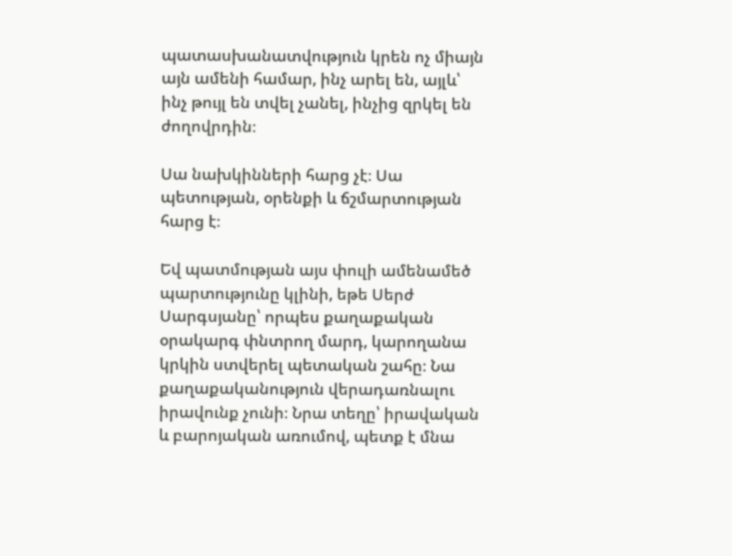պատասխանատվություն կրեն ոչ միայն այն ամենի համար, ինչ արել են, այլև՝ ինչ թույլ են տվել չանել, ինչից զրկել են ժողովրդին։

Սա նախկինների հարց չէ։ Սա պետության, օրենքի և ճշմարտության հարց է։

Եվ պատմության այս փուլի ամենամեծ պարտությունը կլինի, եթե Սերժ Սարգսյանը՝ որպես քաղաքական օրակարգ փնտրող մարդ, կարողանա կրկին ստվերել պետական շահը։ Նա քաղաքականություն վերադառնալու իրավունք չունի։ Նրա տեղը՝ իրավական և բարոյական առումով, պետք է մնա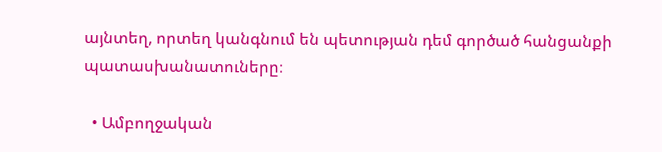այնտեղ, որտեղ կանգնում են պետության դեմ գործած հանցանքի պատասխանատուները։

  • Ամբողջական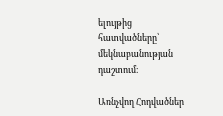ելույթից հատվածները՝ մեկնաբանության դաշտում։

Առնչվող Հոդվածներ